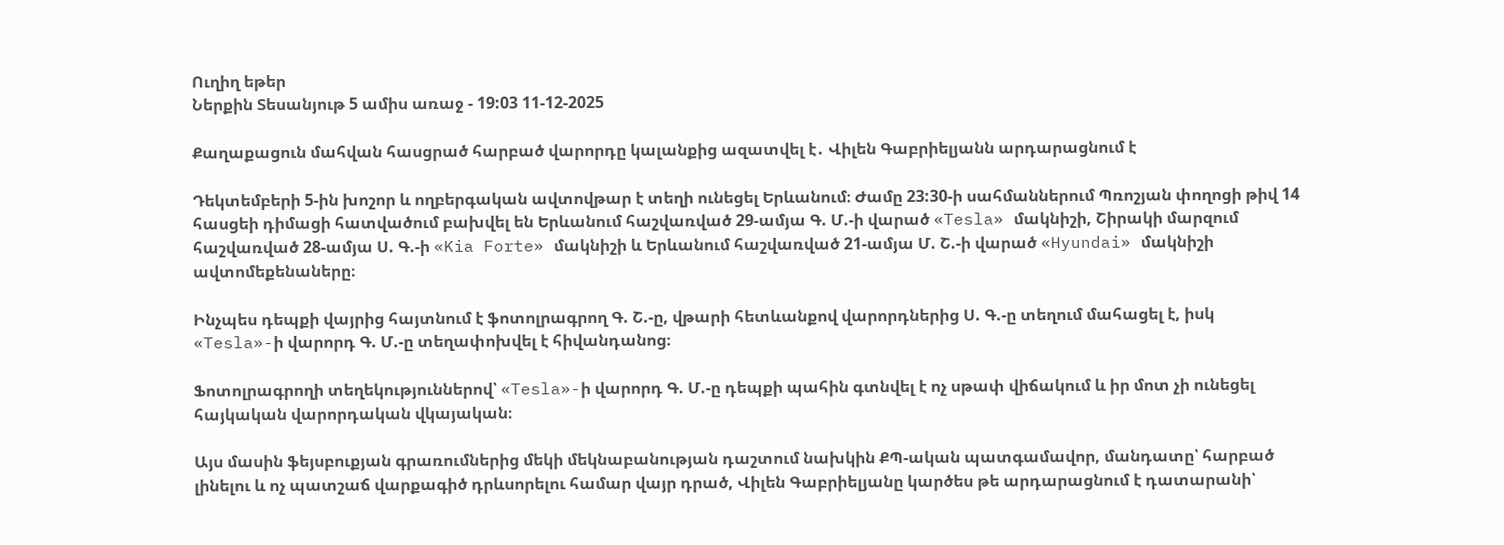Ուղիղ եթեր
Ներքին Տեսանյութ 5 ամիս առաջ - 19:03 11-12-2025

Քաղաքացուն մահվան հասցրած հարբած վարորդը կալանքից ազատվել է․ Վիլեն Գաբրիելյանն արդարացնում է

Դեկտեմբերի 5-ին խոշոր և ողբերգական ավտովթար է տեղի ունեցել Երևանում։ Ժամը 23:30-ի սահմաններում Պռոշյան փողոցի թիվ 14 հասցեի դիմացի հատվածում բախվել են Երևանում հաշվառված 29-ամյա Գ. Մ.-ի վարած «Tesla» մակնիշի, Շիրակի մարզում հաշվառված 28-ամյա Ս. Գ.-ի «Kia Forte» մակնիշի և Երևանում հաշվառված 21-ամյա Մ. Շ.-ի վարած «Hyundai» մակնիշի ավտոմեքենաները։

Ինչպես դեպքի վայրից հայտնում է ֆոտոլրագրող Գ. Շ.-ը, վթարի հետևանքով վարորդներից Ս. Գ.-ը տեղում մահացել է, իսկ «Tesla»-ի վարորդ Գ. Մ.-ը տեղափոխվել է հիվանդանոց։

Ֆոտոլրագրողի տեղեկություններով՝ «Tesla»-ի վարորդ Գ. Մ.-ը դեպքի պահին գտնվել է ոչ սթափ վիճակում և իր մոտ չի ունեցել հայկական վարորդական վկայական։

Այս մասին ֆեյսբուքյան գրառումներից մեկի մեկնաբանության դաշտում նախկին ՔՊ-ական պատգամավոր, մանդատը՝ հարբած լինելու և ոչ պատշաճ վարքագիծ դրևսորելու համար վայր դրած, Վիլեն Գաբրիելյանը կարծես թե արդարացնում է դատարանի՝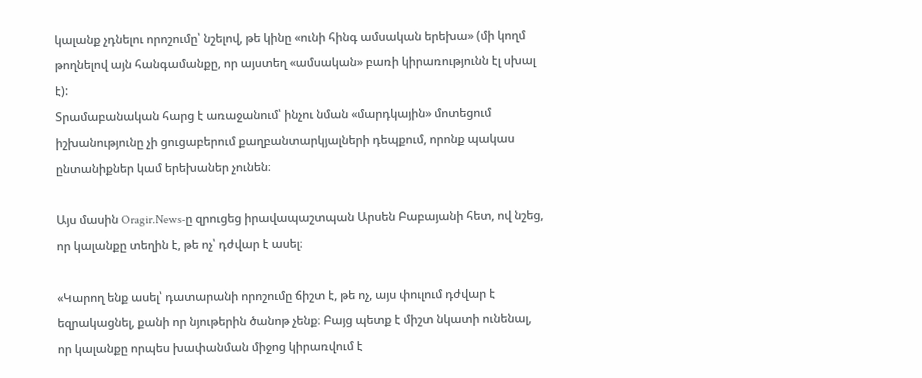կալանք չդնելու որոշումը՝ նշելով, թե կինը «ունի հինգ ամսական երեխա» (մի կողմ թողնելով այն հանգամանքը, որ այստեղ «ամսական» բառի կիրառությունն էլ սխալ է):
Տրամաբանական հարց է առաջանում՝ ինչու նման «մարդկային» մոտեցում իշխանությունը չի ցուցաբերում քաղբանտարկյալների դեպքում, որոնք պակաս ընտանիքներ կամ երեխաներ չունեն։

Այս մասին Oragir.News-ը զրուցեց իրավապաշտպան Արսեն Բաբայանի հետ, ով նշեց, որ կալանքը տեղին է, թե ոչ՝ դժվար է ասել։

«Կարող ենք ասել՝ դատարանի որոշումը ճիշտ է, թե ոչ, այս փուլում դժվար է եզրակացնել, քանի որ նյութերին ծանոթ չենք։ Բայց պետք է միշտ նկատի ունենալ, որ կալանքը որպես խափանման միջոց կիրառվում է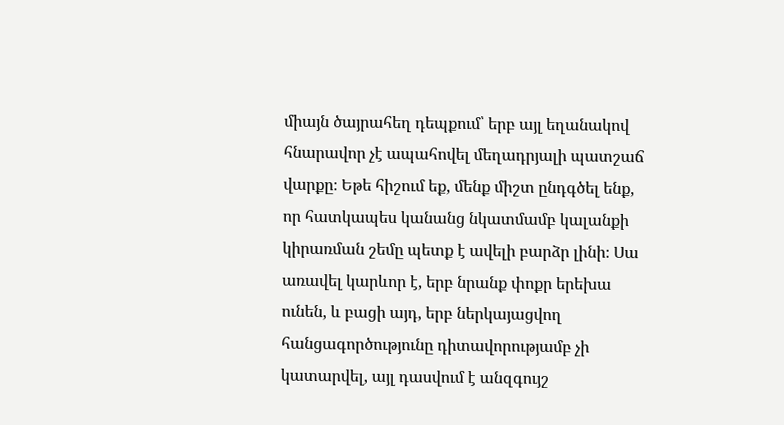միայն ծայրահեղ դեպքում՝ երբ այլ եղանակով հնարավոր չէ ապահովել մեղադրյալի պատշաճ վարքը։ Եթե հիշում եք, մենք միշտ ընդգծել ենք, որ հատկապես կանանց նկատմամբ կալանքի կիրառման շեմը պետք է ավելի բարձր լինի։ Սա առավել կարևոր է, երբ նրանք փոքր երեխա ունեն, և բացի այդ, երբ ներկայացվող հանցագործությունը դիտավորությամբ չի կատարվել, այլ դասվում է անզգույշ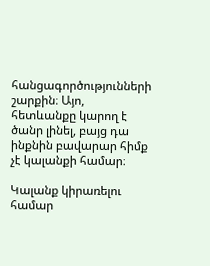հանցագործությունների շարքին։ Այո, հետևանքը կարող է ծանր լինել, բայց դա ինքնին բավարար հիմք չէ կալանքի համար։

Կալանք կիրառելու համար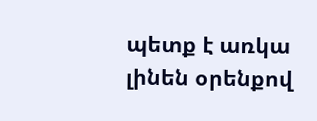պետք է առկա լինեն օրենքով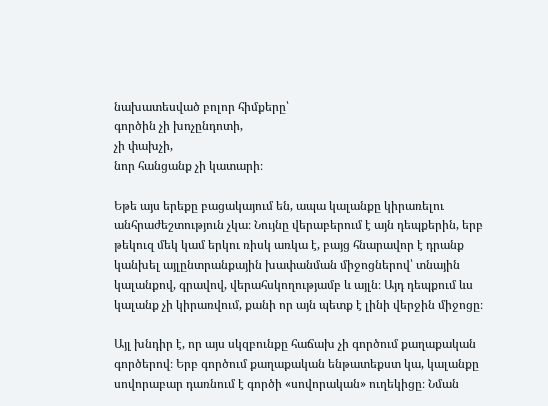նախատեսված բոլոր հիմքերը՝
գործին չի խոչընդոտի,
չի փախչի,
նոր հանցանք չի կատարի։

Եթե այս երեքը բացակայում են, ապա կալանքը կիրառելու անհրաժեշտություն չկա։ Նույնը վերաբերում է այն դեպքերին, երբ թեկուզ մեկ կամ երկու ռիսկ առկա է, բայց հնարավոր է դրանք կանխել այլընտրանքային խափանման միջոցներով՝ տնային կալանքով, գրավով, վերահսկողությամբ և այլն։ Այդ դեպքում ևս կալանք չի կիրառվում, քանի որ այն պետք է լինի վերջին միջոցը։

Այլ խնդիր է, որ այս սկզբունքը հաճախ չի գործում քաղաքական գործերով։ Երբ գործում քաղաքական ենթատեքստ կա, կալանքը սովորաբար դառնում է գործի «սովորական» ուղեկիցը։ Նման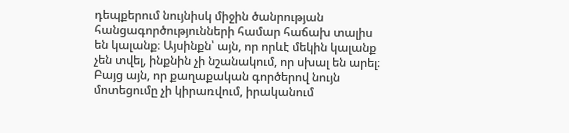դեպքերում նույնիսկ միջին ծանրության հանցագործությունների համար հաճախ տալիս են կալանք։ Այսինքն՝ այն, որ որևէ մեկին կալանք չեն տվել, ինքնին չի նշանակում, որ սխալ են արել։ Բայց այն, որ քաղաքական գործերով նույն մոտեցումը չի կիրառվում, իրականում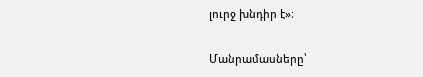լուրջ խնդիր է»։

Մանրամասները՝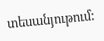տեսանյութում: